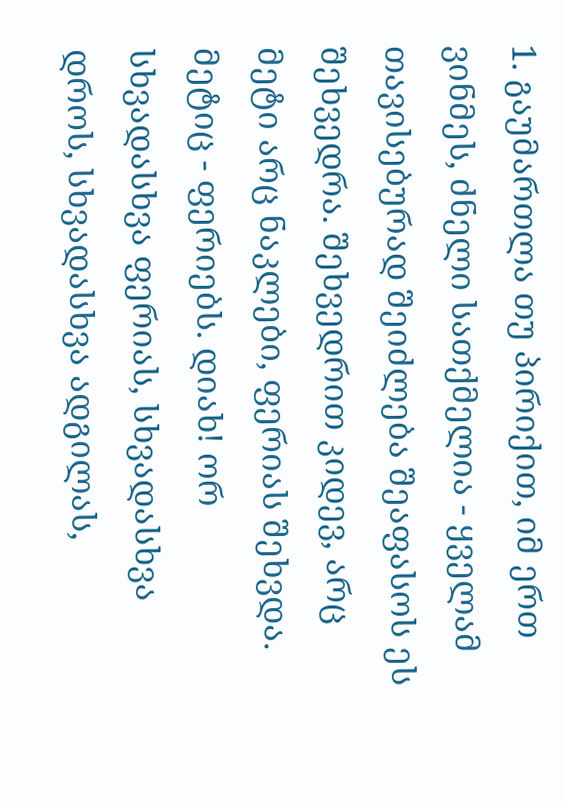1. გაუმართლა თუ პირიქით, იმ ერთ ვინმეს, ძნელი სათქმელია - ყველამ თავისებურად შეიძლება შეაფასოს ეს შეხვედრა. შეხვედრით კიდევ, არც მეტი არც ნაკლები, ფერიას შეხვდა. მეტიც - ფერიებს. დიახ! ორ სხვადასხვა ფერიას, სხვადასხვა დროს, სხვადასხვა ადგილას,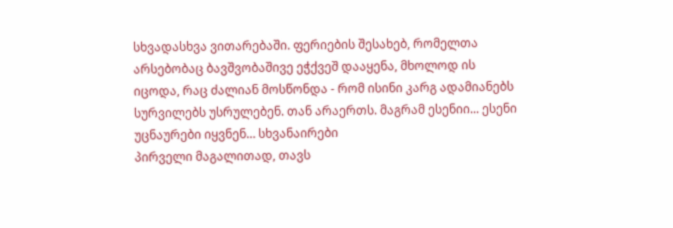სხვადასხვა ვითარებაში. ფერიების შესახებ, რომელთა არსებობაც ბავშვობაშივე ეჭქვეშ დააყენა, მხოლოდ ის იცოდა, რაც ძალიან მოსწონდა - რომ ისინი კარგ ადამიანებს სურვილებს უსრულებენ. თან არაერთს. მაგრამ ესენიი... ესენი უცნაურები იყვნენ… სხვანაირები
პირველი მაგალითად, თავს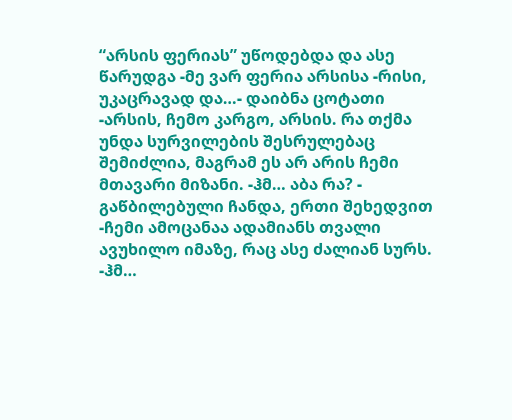“არსის ფერიას” უწოდებდა და ასე წარუდგა -მე ვარ ფერია არსისა -რისი, უკაცრავად და…- დაიბნა ცოტათი -არსის, ჩემო კარგო, არსის. რა თქმა უნდა სურვილების შესრულებაც შემიძლია, მაგრამ ეს არ არის ჩემი მთავარი მიზანი. -ჰმ… აბა რა? - გაწბილებული ჩანდა, ერთი შეხედვით -ჩემი ამოცანაა ადამიანს თვალი ავუხილო იმაზე, რაც ასე ძალიან სურს. -ჰმ…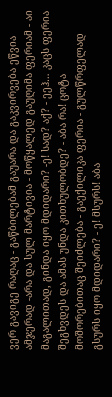ვერ გავიგე რაღაც - გაწბილებამ გაუარა და გაკვირვება ეწვია ამჯერად -არა და სულ მარტივია - მოწყალედ გაუღიმა ფერიამ - აი მაგალითად, გინდა იყო მდიდარი? -ე! სად? აქ? - ეეჰ… კაცს ფერია შეგხვდეს და ამას უნდა კითხულობდე? - აბა რა! ცოტა მოშორებითაც შეიძლება - გაექილიკა ფერია - გულწრფელად გსურს იყო მდიდარი? - ე! მსურს! აბა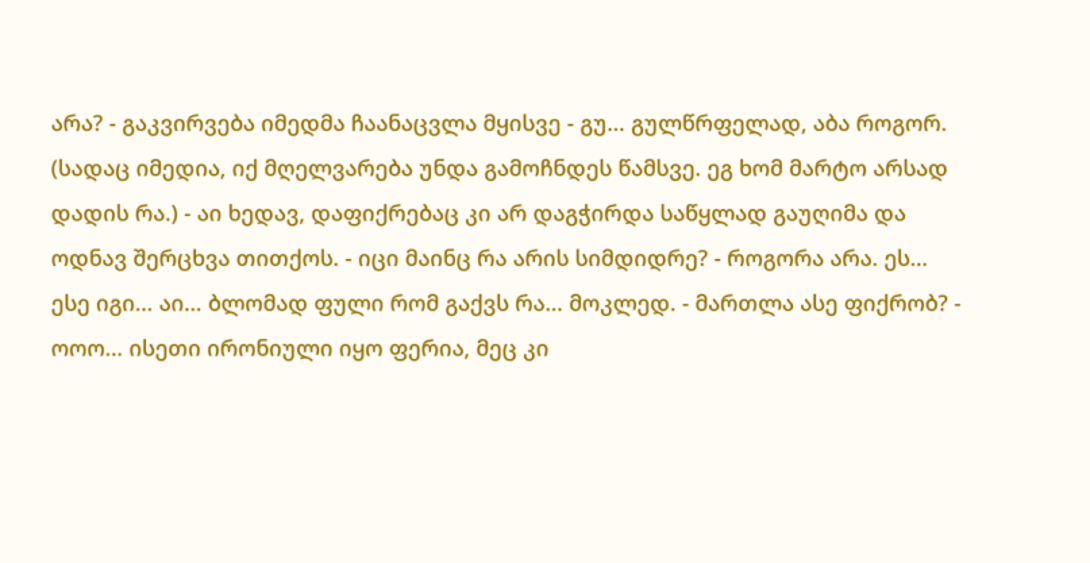არა? - გაკვირვება იმედმა ჩაანაცვლა მყისვე - გუ… გულწრფელად, აბა როგორ. (სადაც იმედია, იქ მღელვარება უნდა გამოჩნდეს წამსვე. ეგ ხომ მარტო არსად დადის რა.) - აი ხედავ, დაფიქრებაც კი არ დაგჭირდა საწყლად გაუღიმა და ოდნავ შერცხვა თითქოს. - იცი მაინც რა არის სიმდიდრე? - როგორა არა. ეს… ესე იგი… აი… ბლომად ფული რომ გაქვს რა… მოკლედ. - მართლა ასე ფიქრობ? - ოოო… ისეთი ირონიული იყო ფერია, მეც კი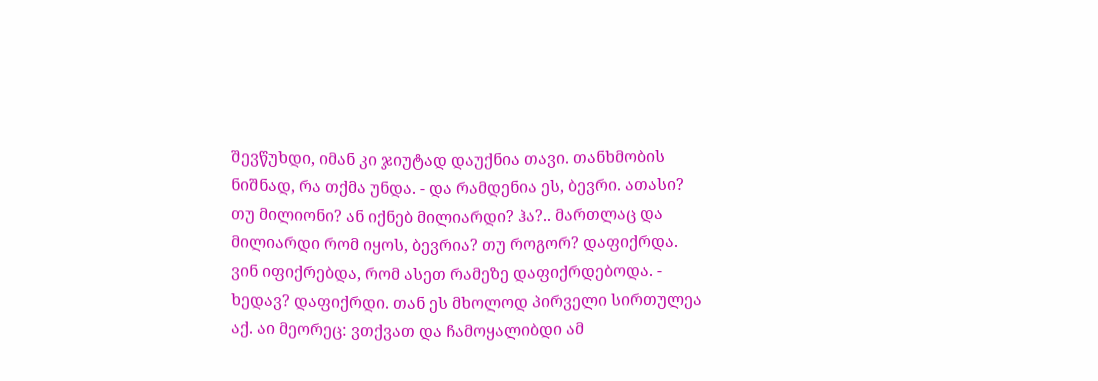შევწუხდი, იმან კი ჯიუტად დაუქნია თავი. თანხმობის ნიშნად, რა თქმა უნდა. - და რამდენია ეს, ბევრი. ათასი? თუ მილიონი? ან იქნებ მილიარდი? ჰა?.. მართლაც და მილიარდი რომ იყოს, ბევრია? თუ როგორ? დაფიქრდა. ვინ იფიქრებდა, რომ ასეთ რამეზე დაფიქრდებოდა. - ხედავ? დაფიქრდი. თან ეს მხოლოდ პირველი სირთულეა აქ. აი მეორეც: ვთქვათ და ჩამოყალიბდი ამ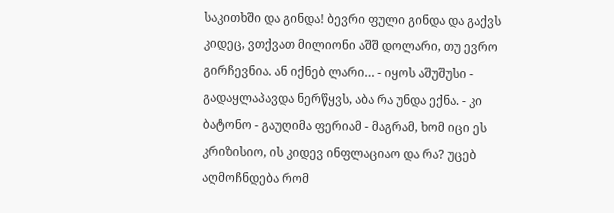საკითხში და გინდა! ბევრი ფული გინდა და გაქვს კიდეც, ვთქვათ მილიონი აშშ დოლარი, თუ ევრო გირჩევნია. ან იქნებ ლარი… - იყოს აშუშუსი - გადაყლაპავდა ნერწყვს, აბა რა უნდა ექნა. - კი ბატონო - გაუღიმა ფერიამ - მაგრამ, ხომ იცი ეს კრიზისიო, ის კიდევ ინფლაციაო და რა? უცებ აღმოჩნდება რომ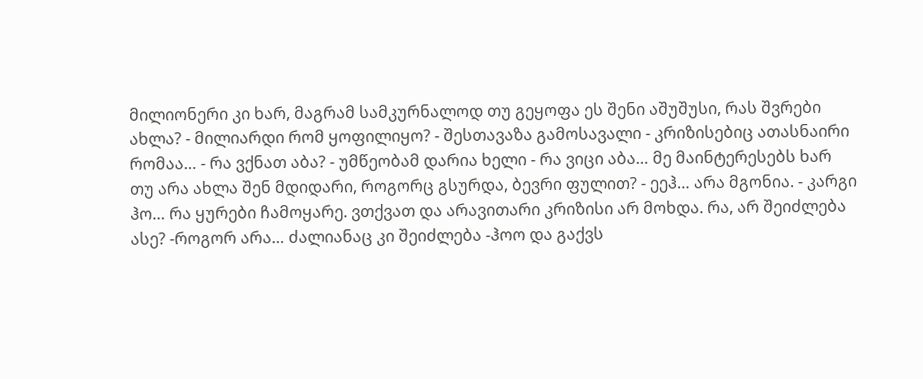მილიონერი კი ხარ, მაგრამ სამკურნალოდ თუ გეყოფა ეს შენი აშუშუსი, რას შვრები ახლა? - მილიარდი რომ ყოფილიყო? - შესთავაზა გამოსავალი - კრიზისებიც ათასნაირი რომაა… - რა ვქნათ აბა? - უმწეობამ დარია ხელი - რა ვიცი აბა… მე მაინტერესებს ხარ თუ არა ახლა შენ მდიდარი, როგორც გსურდა, ბევრი ფულით? - ეეჰ… არა მგონია. - კარგი ჰო… რა ყურები ჩამოყარე. ვთქვათ და არავითარი კრიზისი არ მოხდა. რა, არ შეიძლება ასე? -როგორ არა… ძალიანაც კი შეიძლება -ჰოო და გაქვს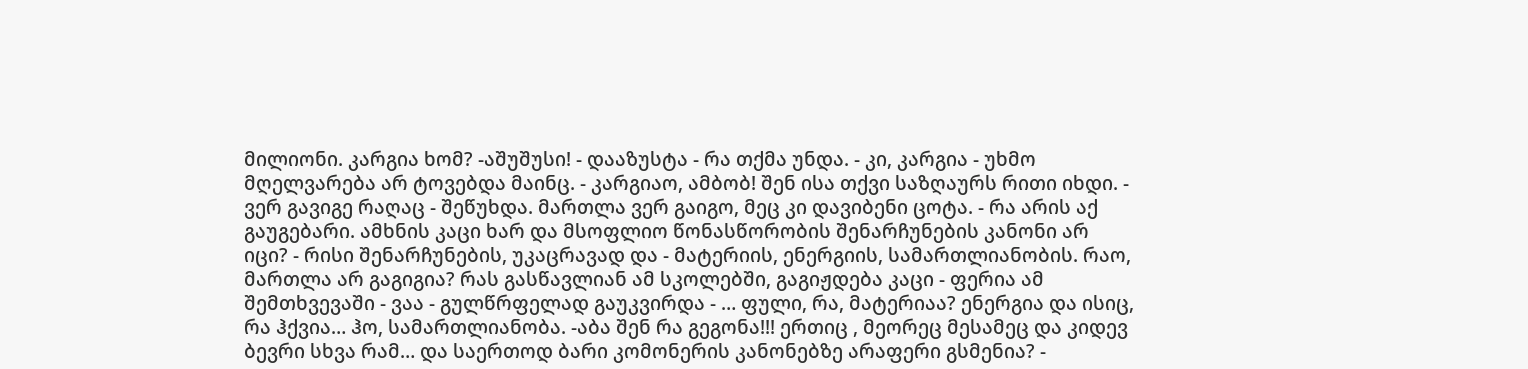მილიონი. კარგია ხომ? -აშუშუსი! - დააზუსტა - რა თქმა უნდა. - კი, კარგია - უხმო მღელვარება არ ტოვებდა მაინც. - კარგიაო, ამბობ! შენ ისა თქვი საზღაურს რითი იხდი. - ვერ გავიგე რაღაც - შეწუხდა. მართლა ვერ გაიგო, მეც კი დავიბენი ცოტა. - რა არის აქ გაუგებარი. ამხნის კაცი ხარ და მსოფლიო წონასწორობის შენარჩუნების კანონი არ იცი? - რისი შენარჩუნების, უკაცრავად და - მატერიის, ენერგიის, სამართლიანობის. რაო, მართლა არ გაგიგია? რას გასწავლიან ამ სკოლებში, გაგიჟდება კაცი - ფერია ამ შემთხვევაში - ვაა - გულწრფელად გაუკვირდა - … ფული, რა, მატერიაა? ენერგია და ისიც, რა ჰქვია… ჰო, სამართლიანობა. -აბა შენ რა გეგონა!!! ერთიც , მეორეც მესამეც და კიდევ ბევრი სხვა რამ… და საერთოდ ბარი კომონერის კანონებზე არაფერი გსმენია? -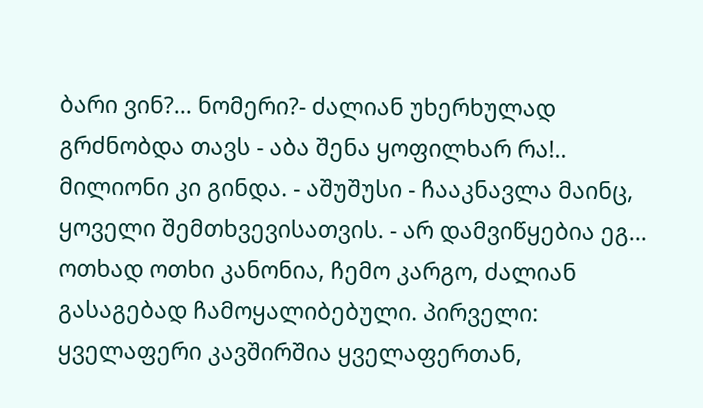ბარი ვინ?... ნომერი?- ძალიან უხერხულად გრძნობდა თავს - აბა შენა ყოფილხარ რა!.. მილიონი კი გინდა. - აშუშუსი - ჩააკნავლა მაინც, ყოველი შემთხვევისათვის. - არ დამვიწყებია ეგ… ოთხად ოთხი კანონია, ჩემო კარგო, ძალიან გასაგებად ჩამოყალიბებული. პირველი: ყველაფერი კავშირშია ყველაფერთან,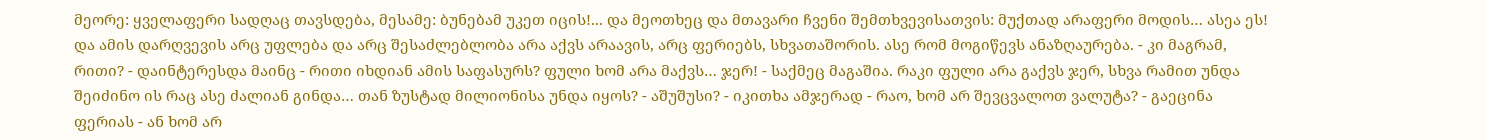მეორე: ყველაფერი სადღაც თავსდება, მესამე: ბუნებამ უკეთ იცის!... და მეოთხეც და მთავარი ჩვენი შემთხვევისათვის: მუქთად არაფერი მოდის… ასეა ეს! და ამის დარღვევის არც უფლება და არც შესაძლებლობა არა აქვს არაავის, არც ფერიებს, სხვათაშორის. ასე რომ მოგიწევს ანაზღაურება. - კი მაგრამ, რითი? - დაინტერესდა მაინც - რითი იხდიან ამის საფასურს? ფული ხომ არა მაქვს… ჯერ! - საქმეც მაგაშია. რაკი ფული არა გაქვს ჯერ, სხვა რამით უნდა შეიძინო ის რაც ასე ძალიან გინდა… თან ზუსტად მილიონისა უნდა იყოს? - აშუშუსი? - იკითხა ამჯერად - რაო, ხომ არ შევცვალოთ ვალუტა? - გაეცინა ფერიას - ან ხომ არ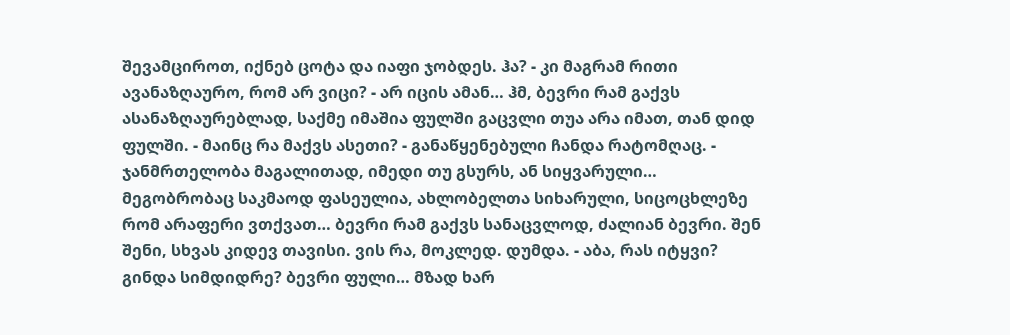შევამციროთ, იქნებ ცოტა და იაფი ჯობდეს. ჰა? - კი მაგრამ რითი ავანაზღაურო, რომ არ ვიცი? - არ იცის ამან… ჰმ, ბევრი რამ გაქვს ასანაზღაურებლად, საქმე იმაშია ფულში გაცვლი თუა არა იმათ, თან დიდ ფულში. - მაინც რა მაქვს ასეთი? - განაწყენებული ჩანდა რატომღაც. - ჯანმრთელობა მაგალითად, იმედი თუ გსურს, ან სიყვარული… მეგობრობაც საკმაოდ ფასეულია, ახლობელთა სიხარული, სიცოცხლეზე რომ არაფერი ვთქვათ… ბევრი რამ გაქვს სანაცვლოდ, ძალიან ბევრი. შენ შენი, სხვას კიდევ თავისი. ვის რა, მოკლედ. დუმდა. - აბა, რას იტყვი? გინდა სიმდიდრე? ბევრი ფული… მზად ხარ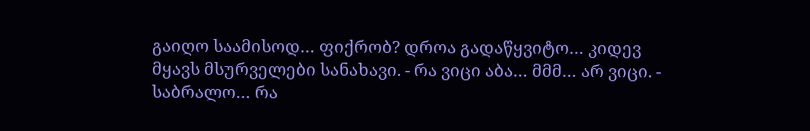გაიღო საამისოდ… ფიქრობ? დროა გადაწყვიტო… კიდევ მყავს მსურველები სანახავი. - რა ვიცი აბა… მმმ… არ ვიცი. - საბრალო… რა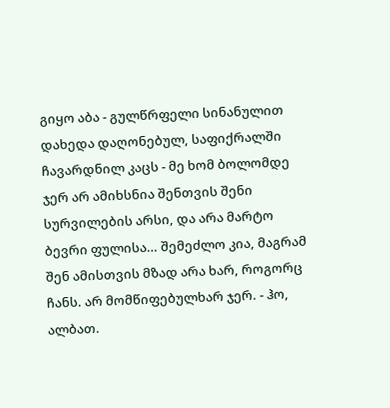გიყო აბა - გულწრფელი სინანულით დახედა დაღონებულ, საფიქრალში ჩავარდნილ კაცს - მე ხომ ბოლომდე ჯერ არ ამიხსნია შენთვის შენი სურვილების არსი, და არა მარტო ბევრი ფულისა… შემეძლო კია, მაგრამ შენ ამისთვის მზად არა ხარ, როგორც ჩანს. არ მომწიფებულხარ ჯერ. - ჰო, ალბათ.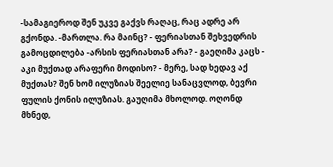-სამაგიეროდ შენ უკვე გაქვს რაღაც, რაც ადრე არ გქონდა. -მართლა. რა მაინც? - ფერიასთან შეხვედრის გამოცდილება -არსის ფერიასთან არა? - გაეღიმა კაცს - აკი მუქთად არაფერი მოდისო? - მერე, სად ხედავ აქ მუქთას? შენ ხომ ილუზიას შეელიე სანაცვლოდ, ბევრი ფულის ქონის ილუზიას. გაუღიმა მხოლოდ. ოღონდ მხნედ,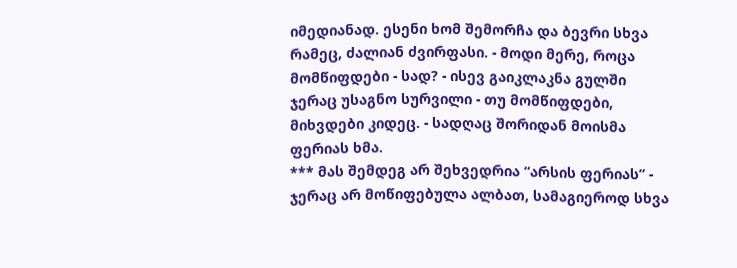იმედიანად. ესენი ხომ შემორჩა და ბევრი სხვა რამეც, ძალიან ძვირფასი. - მოდი მერე, როცა მომწიფდები - სად? - ისევ გაიკლაკნა გულში ჯერაც უსაგნო სურვილი - თუ მომწიფდები, მიხვდები კიდეც. - სადღაც შორიდან მოისმა ფერიას ხმა.
*** მას შემდეგ არ შეხვედრია “არსის ფერიას” - ჯერაც არ მოწიფებულა ალბათ, სამაგიეროდ სხვა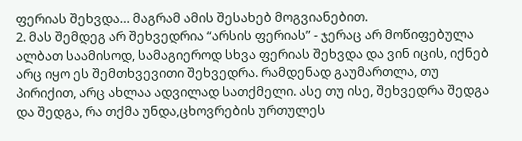ფერიას შეხვდა… მაგრამ ამის შესახებ მოგვიანებით.
2. მას შემდეგ არ შეხვედრია “არსის ფერიას” - ჯერაც არ მოწიფებულა ალბათ საამისოდ, სამაგიეროდ სხვა ფერიას შეხვდა და ვინ იცის, იქნებ არც იყო ეს შემთხვევითი შეხვედრა. რამდენად გაუმართლა, თუ პირიქით, არც ახლაა ადვილად სათქმელი. ასე თუ ისე, შეხვედრა შედგა და შედგა, რა თქმა უნდა,ცხოვრების ურთულეს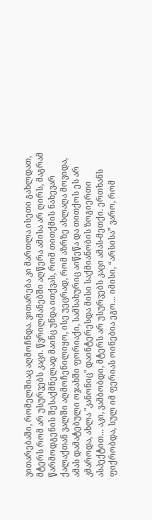ვითარებაში, რომელშიაც აღმოჩნდა. ვითარება კი მართლა ისეთი გახლდათ, მტერს რომ არ უსურვებს კაცი. წვრილმანებში აღწერა ამისა არ ღირს, მაგრამ წარმოდგენის შესაქმნელად მაინც უნდა ითქვას, რომ თითქმის ნახევარ ქალაქთან ვალში აღმოჩენილიყო, ისე უეცრად, რომ აზრზე ახლაღა მოვიდა, ამას დამატებული ოჯახში ფორიაქი, სამსახურიც აიწეწა და თითქოს ეს არ კმაროდა, ახლა "კანონიც" დაინტერესდა მისი საქმიანობის ზოგიერთი ასპექტით… აკი, ვამბობდი, მტერს არ უსურვებს კაცი ამას-მეთქი. ერთხანს ფიქრობდა, სულ იმ ფერიას ოინებია ეგო… იმისი, “არსისა” ვარო, რომ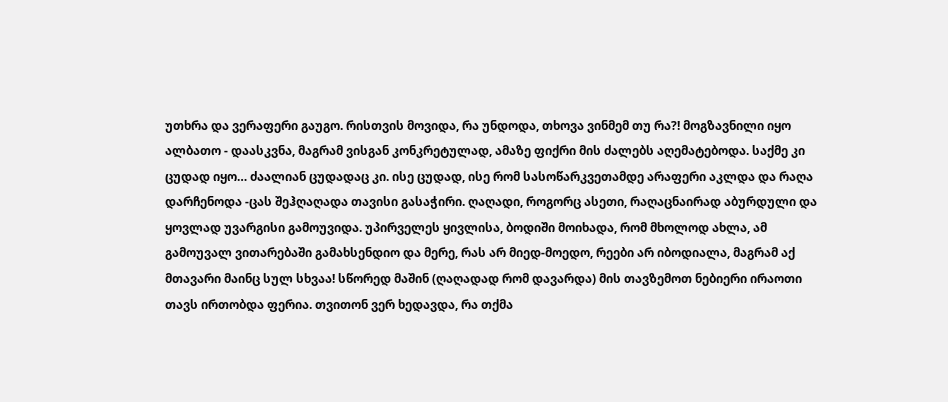უთხრა და ვერაფერი გაუგო. რისთვის მოვიდა, რა უნდოდა, თხოვა ვინმემ თუ რა?! მოგზავნილი იყო ალბათო - დაასკვნა, მაგრამ ვისგან კონკრეტულად, ამაზე ფიქრი მის ძალებს აღემატებოდა. საქმე კი ცუდად იყო… ძაალიან ცუდადაც კი. ისე ცუდად, ისე რომ სასოწარკვეთამდე არაფერი აკლდა და რაღა დარჩენოდა -ცას შეჰღაღადა თავისი გასაჭირი. ღაღადი, როგორც ასეთი, რაღაცნაირად აბურდული და ყოვლად უვარგისი გამოუვიდა. უპირველეს ყივლისა, ბოდიში მოიხადა, რომ მხოლოდ ახლა, ამ გამოუვალ ვითარებაში გამახსენდიო და მერე, რას არ მიედ-მოედო, რეები არ იბოდიალა, მაგრამ აქ მთავარი მაინც სულ სხვაა! სწორედ მაშინ (ღაღადად რომ დავარდა) მის თავზემოთ ნებიერი ირაოთი თავს ირთობდა ფერია. თვითონ ვერ ხედავდა, რა თქმა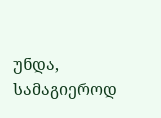უნდა, სამაგიეროდ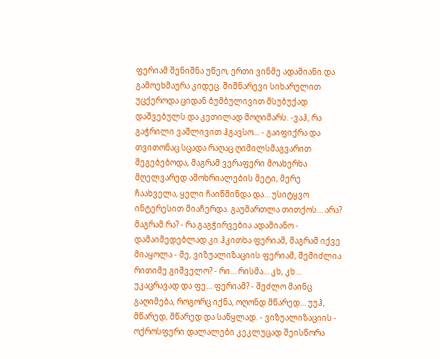ფერიამ შენიშნა უწეო, ერთი ვინმე ადამიანი და გამოეხმაურა კიდეც. შიშნარევი სიხარულით უცქეროდა ციდან ბუმბულივით მსუბუქად დაშვებულს და კეთილად მოღიმარს. -ვაჰ, რა გაჭრილი ვაშლივით ჰგავსო... - გაიფიქრა და თვითონაც სცადა რაღაც ღიმილსმაგვარით შეგებებოდა, მაგრამ ვერაფერი მოახერხა მღელვარედ ამოხრიალების მეტი, მერე ჩაახველა, ყელი ჩაიწმინდა და… უსიტყვო ინტერესით მიაჩერდა. გაუმართლა თითქოს… არა? მაგრამ რა? - რა გაგჭირვებია ადამიანო - დამაიმედებლად კი ჰკითხა ფერიამ, მაგრამ იქვე მიაყოლა - მე, ვიზუალიზაციის ფერიამ, შემიძლია რითიმე გიშველო? - რი… რისმა… კხ, კხ… უკაცრავად და ფე… ფერიამ? - შეძლო მაინც გაღიმება, როგორც იქნა, ოღონდ მწარედ… უუჰ, მწარედ, მწარედ და საწყლად. - ვიზუალიზაციის - ოქროსფერი დალალები კეკლუცად შეისწორა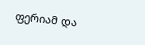ფერიამ და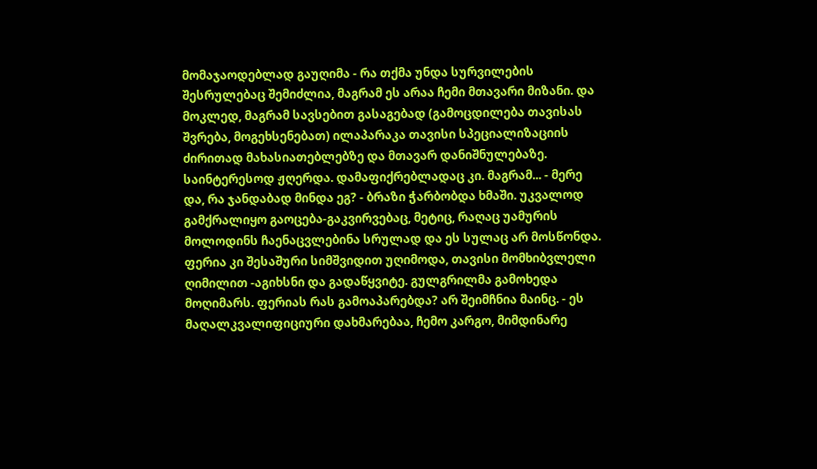მომაჯაოდებლად გაუღიმა - რა თქმა უნდა სურვილების შესრულებაც შემიძლია, მაგრამ ეს არაა ჩემი მთავარი მიზანი. და მოკლედ, მაგრამ სავსებით გასაგებად (გამოცდილება თავისას შვრება, მოგეხსენებათ) ილაპარაკა თავისი სპეციალიზაციის ძირითად მახასიათებლებზე და მთავარ დანიშნულებაზე. საინტერესოდ ჟღერდა. დამაფიქრებლადაც კი. მაგრამ... - მერე და, რა ჯანდაბად მინდა ეგ? - ბრაზი ჭარბობდა ხმაში. უკვალოდ გამქრალიყო გაოცება-გაკვირვებაც, მეტიც, რაღაც უამურის მოლოდინს ჩაენაცვლებინა სრულად და ეს სულაც არ მოსწონდა. ფერია კი შესაშური სიმშვიდით უღიმოდა, თავისი მომხიბვლელი ღიმილით -აგიხსნი და გადაწყვიტე. გულგრილმა გამოხედა მოღიმარს. ფერიას რას გამოაპარებდა? არ შეიმჩნია მაინც. - ეს მაღალკვალიფიციური დახმარებაა, ჩემო კარგო, მიმდინარე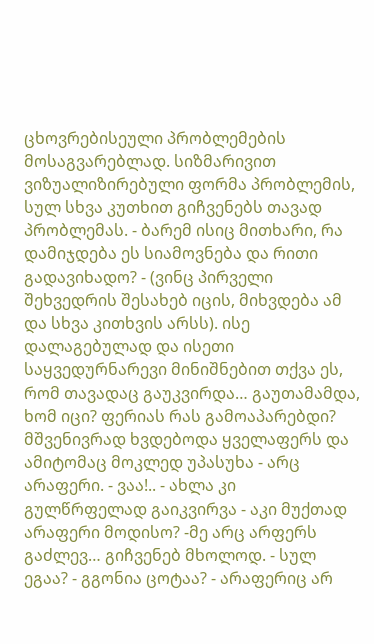ცხოვრებისეული პრობლემების მოსაგვარებლად. სიზმარივით ვიზუალიზირებული ფორმა პრობლემის, სულ სხვა კუთხით გიჩვენებს თავად პრობლემას. - ბარემ ისიც მითხარი, რა დამიჯდება ეს სიამოვნება და რითი გადავიხადო? - (ვინც პირველი შეხვედრის შესახებ იცის, მიხვდება ამ და სხვა კითხვის არსს). ისე დალაგებულად და ისეთი საყვედურნარევი მინიშნებით თქვა ეს, რომ თავადაც გაუკვირდა… გაუთამამდა, ხომ იცი? ფერიას რას გამოაპარებდი? მშვენივრად ხვდებოდა ყველაფერს და ამიტომაც მოკლედ უპასუხა - არც არაფერი. - ვაა!.. - ახლა კი გულწრფელად გაიკვირვა - აკი მუქთად არაფერი მოდისო? -მე არც არფერს გაძლევ… გიჩვენებ მხოლოდ. - სულ ეგაა? - გგონია ცოტაა? - არაფერიც არ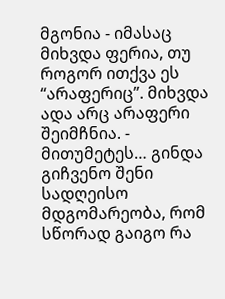მგონია - იმასაც მიხვდა ფერია, თუ როგორ ითქვა ეს “არაფერიც”. მიხვდა ადა არც არაფერი შეიმჩნია. - მითუმეტეს… გინდა გიჩვენო შენი სადღეისო მდგომარეობა, რომ სწორად გაიგო რა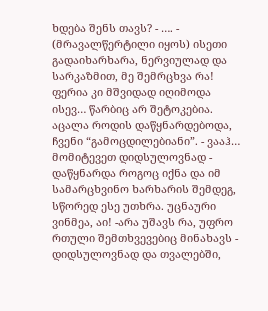ხდება შენს თავს? - …. - (მრავალწერტილი იყოს) ისეთი გადაიხარხარა, ნერვიულად და სარკაზმით, მე შემრცხვა რა! ფერია კი მშვიდად იღიმოდა ისევ… წარბიც არ შეტოკებია. აცალა როდის დაწყნარდებოდა, ჩვენი “გამოცდილებიანი”. - ვააჰ… მომიტევეთ დიდსულოვნად - დაწყნარდა როგოც იქნა და იმ სამარცხვინო ხარხარის შემდეგ, სწორედ ესე უთხრა. უცნაური ვინმეა, აი! -არა უშავს რა, უფრო რთული შემთხვევებიც მინახავს - დიდსულოვნად და თვალებში,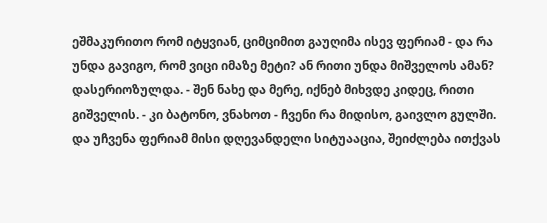ეშმაკურითო რომ იტყვიან, ციმციმით გაუღიმა ისევ ფერიამ - და რა უნდა გავიგო, რომ ვიცი იმაზე მეტი? ან რითი უნდა მიშველოს ამან? დასერიოზულდა. - შენ ნახე და მერე, იქნებ მიხვდე კიდეც, რითი გიშველის. - კი ბატონო, ვნახოთ - ჩვენი რა მიდისო, გაივლო გულში. და უჩვენა ფერიამ მისი დღევანდელი სიტუააცია, შეიძლება ითქვას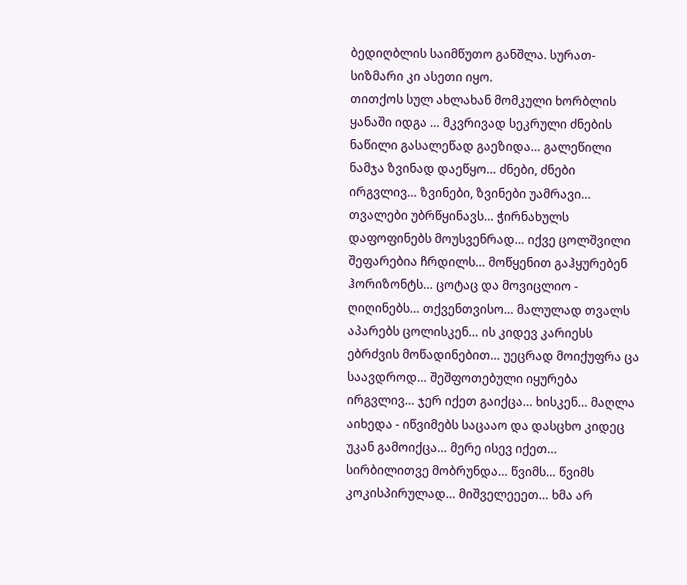ბედიღბლის საიმწუთო განშლა. სურათ-სიზმარი კი ასეთი იყო.
თითქოს სულ ახლახან მომკული ხორბლის ყანაში იდგა … მკვრივად სეკრული ძნების ნაწილი გასალეწად გაეზიდა… გალეწილი ნამჯა ზვინად დაეწყო… ძნები, ძნები ირგვლივ… ზვინები, ზვინები უამრავი… თვალები უბრწყინავს… ჭირნახულს დაფოფინებს მოუსვენრად… იქვე ცოლშვილი შეფარებია ჩრდილს… მოწყენით გაჰყურებენ ჰორიზონტს… ცოტაც და მოვიცლიო - ღიღინებს… თქვენთვისო… მალულად თვალს აპარებს ცოლისკენ… ის კიდევ კარიესს ებრძვის მოწადინებით… უეცრად მოიქუფრა ცა საავდროდ… შეშფოთებული იყურება ირგვლივ… ჯერ იქეთ გაიქცა… ხისკენ… მაღლა აიხედა - იწვიმებს საცააო და დასცხო კიდეც უკან გამოიქცა… მერე ისევ იქეთ… სირბილითვე მობრუნდა… წვიმს… წვიმს კოკისპირულად… მიშველეეეთ… ხმა არ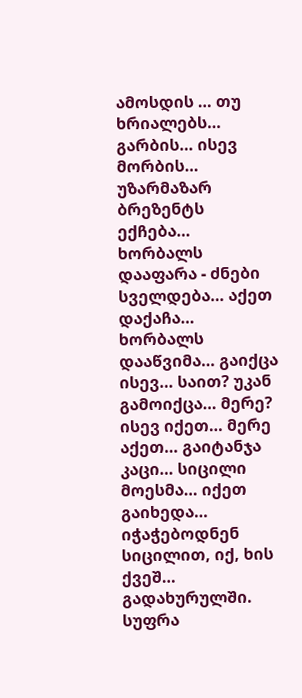ამოსდის … თუ ხრიალებს… გარბის… ისევ მორბის… უზარმაზარ ბრეზენტს ექჩება… ხორბალს დააფარა - ძნები სველდება… აქეთ დაქაჩა… ხორბალს დააწვიმა… გაიქცა ისევ… საით? უკან გამოიქცა… მერე? ისევ იქეთ… მერე აქეთ… გაიტანჯა კაცი… სიცილი მოესმა… იქეთ გაიხედა… იჭაჭებოდნენ სიცილით, იქ, ხის ქვეშ… გადახურულში. სუფრა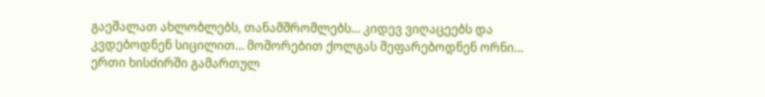გაეშალათ ახლობლებს, თანამშრომლებს… კიდევ ვიღაცეებს და კვდებოდნენ სიცილით… მოშორებით ქოლგას შეფარებოდნენ ორნი… ერთი ხისძირში გამართულ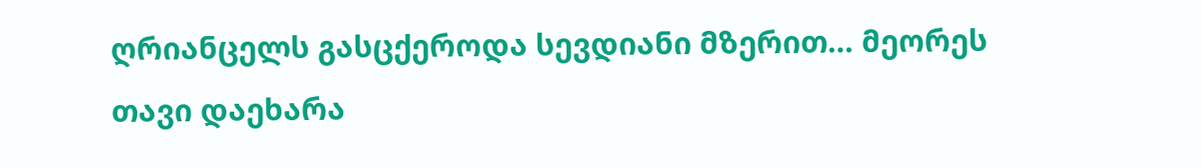ღრიანცელს გასცქეროდა სევდიანი მზერით… მეორეს თავი დაეხარა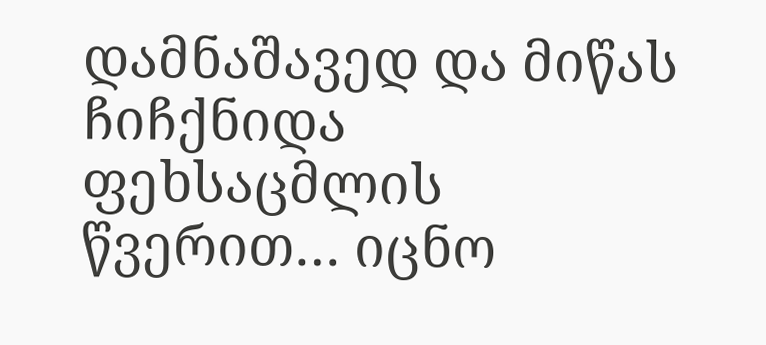დამნაშავედ და მიწას ჩიჩქნიდა ფეხსაცმლის წვერით… იცნო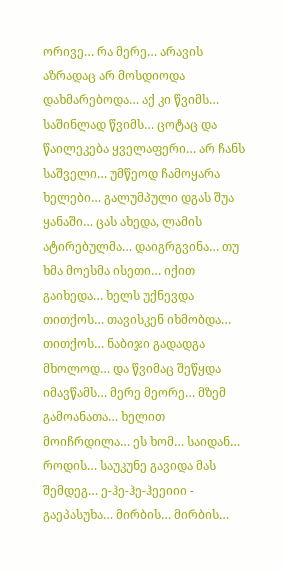ორივე… რა მერე… არავის აზრადაც არ მოსდიოდა დახმარებოდა… აქ კი წვიმს… საშინლად წვიმს… ცოტაც და წაილეკება ყველაფერი… არ ჩანს საშველი… უმწეოდ ჩამოყარა ხელები… გალუმპული დგას შუა ყანაში… ცას ახედა, ლამის ატირებულმა… დაიგრგვინა… თუ ხმა მოესმა ისეთი… იქით გაიხედა… ხელს უქნევდა თითქოს… თავისკენ იხმობდა… თითქოს… ნაბიჯი გადადგა მხოლოდ… და წვიმაც შეწყდა იმავწამს… მერე მეორე… მზემ გამოანათა… ხელით მოიჩრდილა… ეს ხომ… საიდან… როდის… საუკუნე გავიდა მას შემდეგ… ე-ჰე-ჰე-ჰეეიიი - გაეპასუხა… მირბის… მირბის…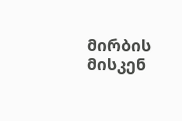მირბის მისკენ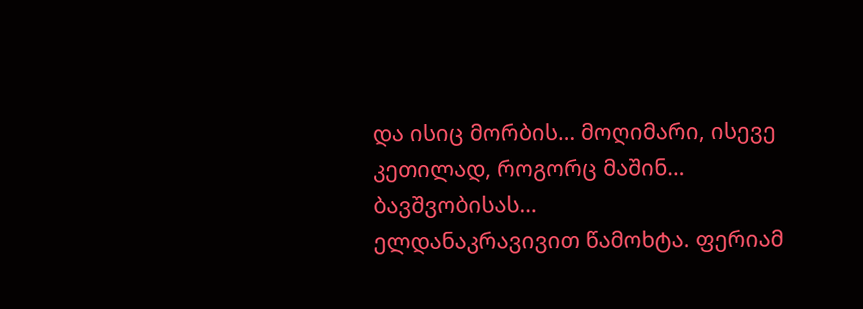და ისიც მორბის… მოღიმარი, ისევე კეთილად, როგორც მაშინ… ბავშვობისას…
ელდანაკრავივით წამოხტა. ფერიამ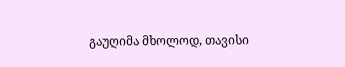გაუღიმა მხოლოდ, თავისი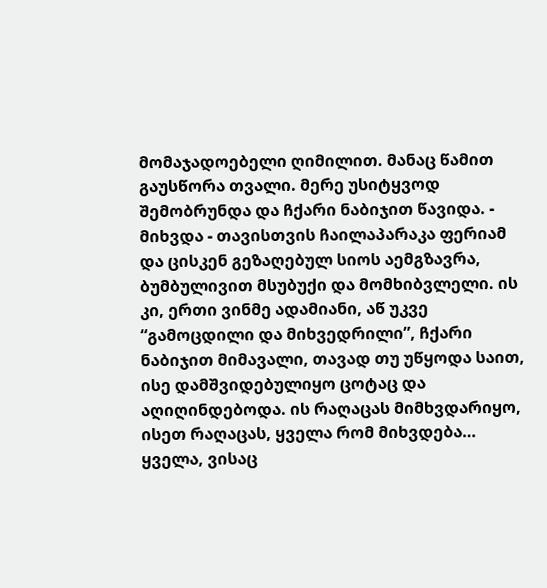მომაჯადოებელი ღიმილით. მანაც წამით გაუსწორა თვალი. მერე უსიტყვოდ შემობრუნდა და ჩქარი ნაბიჯით წავიდა. - მიხვდა - თავისთვის ჩაილაპარაკა ფერიამ და ცისკენ გეზაღებულ სიოს აემგზავრა, ბუმბულივით მსუბუქი და მომხიბვლელი. ის კი, ერთი ვინმე ადამიანი, აწ უკვე “გამოცდილი და მიხვედრილი”, ჩქარი ნაბიჯით მიმავალი, თავად თუ უწყოდა საით, ისე დამშვიდებულიყო ცოტაც და აღიღინდებოდა. ის რაღაცას მიმხვდარიყო, ისეთ რაღაცას, ყველა რომ მიხვდება… ყველა, ვისაც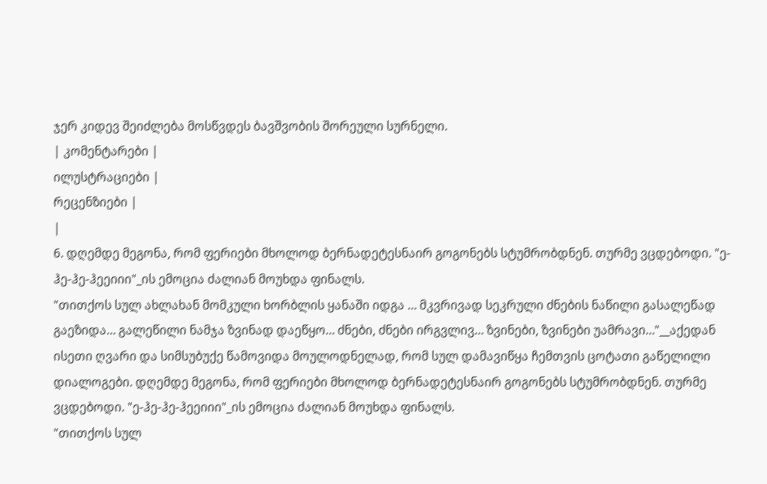ჯერ კიდევ შეიძლება მოსწვდეს ბავშვობის შორეული სურნელი.
| კომენტარები |
ილუსტრაციები |
რეცენზიები |
|
6. დღემდე მეგონა, რომ ფერიები მხოლოდ ბერნადეტესნაირ გოგონებს სტუმრობდნენ. თურმე ვცდებოდი. "ე-ჰე-ჰე-ჰეეიიი"_ის ემოცია ძალიან მოუხდა ფინალს.
"თითქოს სულ ახლახან მომკული ხორბლის ყანაში იდგა … მკვრივად სეკრული ძნების ნაწილი გასალეწად გაეზიდა… გალეწილი ნამჯა ზვინად დაეწყო… ძნები, ძნები ირგვლივ… ზვინები, ზვინები უამრავი…"__აქედან ისეთი ღვარი და სიმსუბუქე წამოვიდა მოულოდნელად, რომ სულ დამავიწყა ჩემთვის ცოტათი გაწელილი დიალოგები. დღემდე მეგონა, რომ ფერიები მხოლოდ ბერნადეტესნაირ გოგონებს სტუმრობდნენ. თურმე ვცდებოდი. "ე-ჰე-ჰე-ჰეეიიი"_ის ემოცია ძალიან მოუხდა ფინალს.
"თითქოს სულ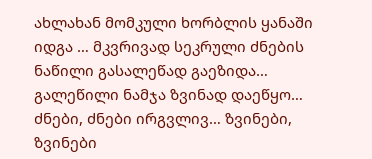ახლახან მომკული ხორბლის ყანაში იდგა … მკვრივად სეკრული ძნების ნაწილი გასალეწად გაეზიდა… გალეწილი ნამჯა ზვინად დაეწყო… ძნები, ძნები ირგვლივ… ზვინები, ზვინები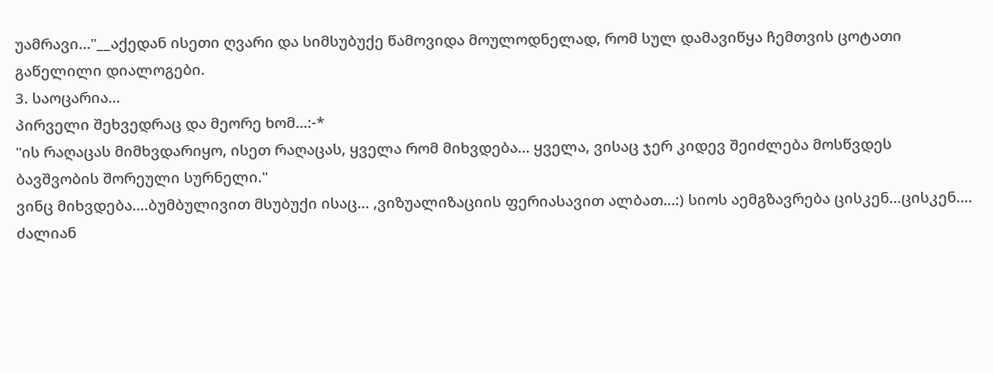უამრავი…"__აქედან ისეთი ღვარი და სიმსუბუქე წამოვიდა მოულოდნელად, რომ სულ დამავიწყა ჩემთვის ცოტათი გაწელილი დიალოგები.
3. საოცარია...
პირველი შეხვედრაც და მეორე ხომ...:-*
"ის რაღაცას მიმხვდარიყო, ისეთ რაღაცას, ყველა რომ მიხვდება… ყველა, ვისაც ჯერ კიდევ შეიძლება მოსწვდეს ბავშვობის შორეული სურნელი."
ვინც მიხვდება....ბუმბულივით მსუბუქი ისაც... ,ვიზუალიზაციის ფერიასავით ალბათ...:) სიოს აემგზავრება ცისკენ...ცისკენ....
ძალიან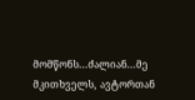მომწონს...ძალიან...მე მკითხველს, ავტორთან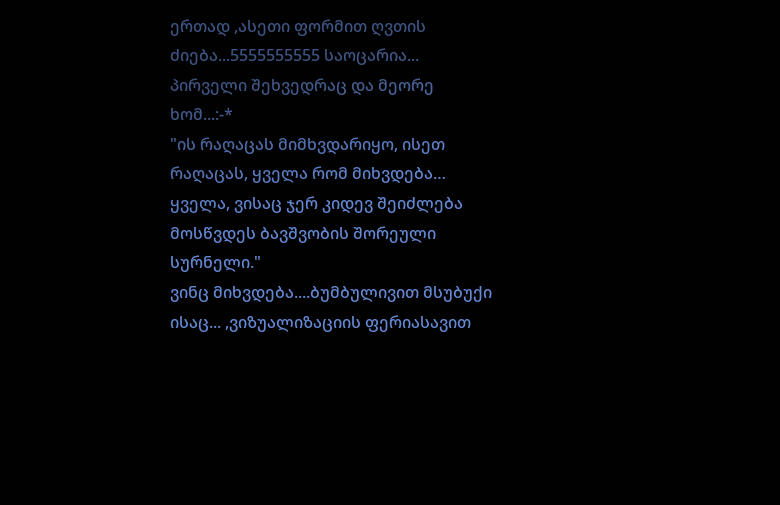ერთად ,ასეთი ფორმით ღვთის ძიება...5555555555 საოცარია...
პირველი შეხვედრაც და მეორე ხომ...:-*
"ის რაღაცას მიმხვდარიყო, ისეთ რაღაცას, ყველა რომ მიხვდება… ყველა, ვისაც ჯერ კიდევ შეიძლება მოსწვდეს ბავშვობის შორეული სურნელი."
ვინც მიხვდება....ბუმბულივით მსუბუქი ისაც... ,ვიზუალიზაციის ფერიასავით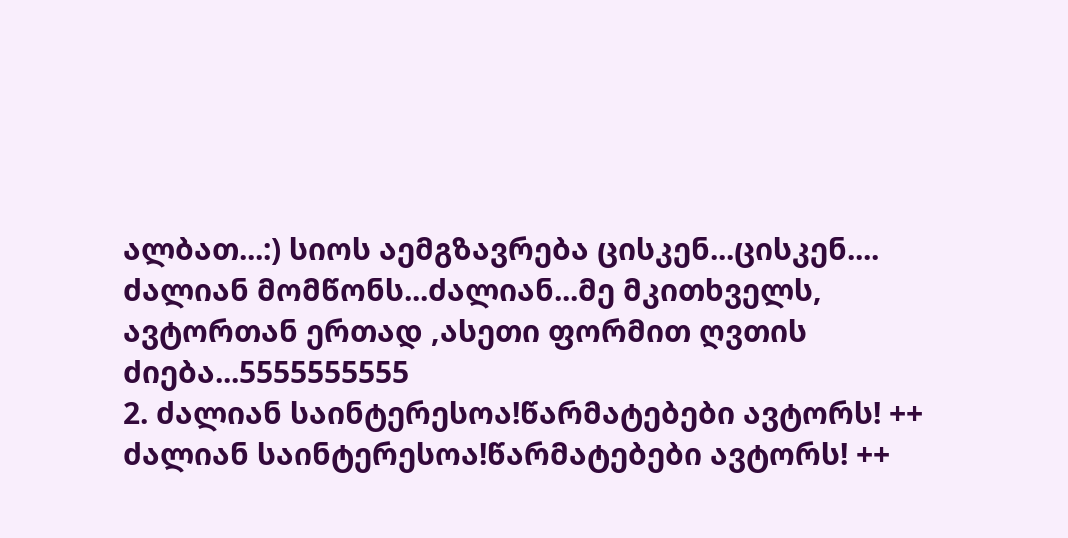ალბათ...:) სიოს აემგზავრება ცისკენ...ცისკენ....
ძალიან მომწონს...ძალიან...მე მკითხველს, ავტორთან ერთად ,ასეთი ფორმით ღვთის ძიება...5555555555
2. ძალიან საინტერესოა!წარმატებები ავტორს! ++ ძალიან საინტერესოა!წარმატებები ავტორს! ++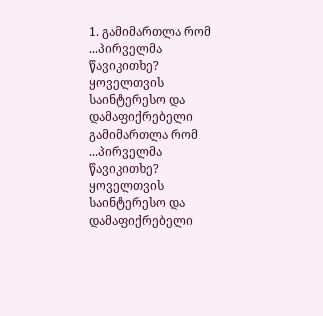1. გამიმართლა რომ ...პირველმა წავიკითხე? ყოველთვის საინტერესო და დამაფიქრებელი გამიმართლა რომ ...პირველმა წავიკითხე? ყოველთვის საინტერესო და დამაფიქრებელი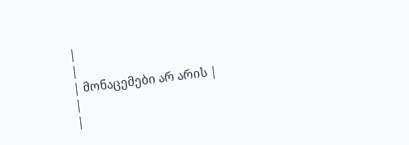|
|
| მონაცემები არ არის |
|
|